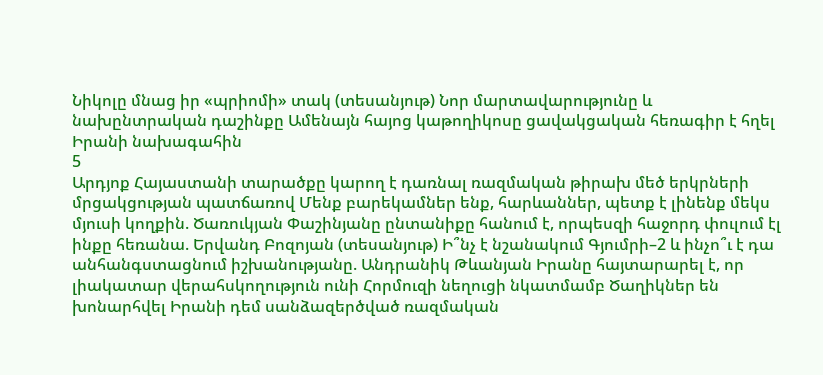Նիկոլը մնաց իր «պրիոմի» տակ (տեսանյութ) Նոր մարտավարությունը և նախընտրական դաշինքը Ամենայն հայոց կաթողիկոսը ցավակցական հեռագիր է հղել Իրանի նախագահին
5
Արդյոք Հայաստանի տարածքը կարող է դառնալ ռազմական թիրախ մեծ երկրների մրցակցության պատճառով Մենք բարեկամներ ենք, հարևաններ, պետք է լինենք մեկս մյուսի կողքին. Ծառուկյան Փաշինյանը ընտանիքը հանում է, որպեսզի հաջորդ փուլում էլ ինքը հեռանա. Երվանդ Բոզոյան (տեսանյութ) Ի՞նչ է նշանակում Գյումրի–2 և ինչո՞ւ է դա անհանգստացնում իշխանությանը. Անդրանիկ Թևանյան Իրանը հայտարարել է, որ լիակատար վերահսկողություն ունի Հորմուզի նեղուցի նկատմամբ Ծաղիկներ են խոնարհվել Իրանի դեմ սանձազերծված ռազմական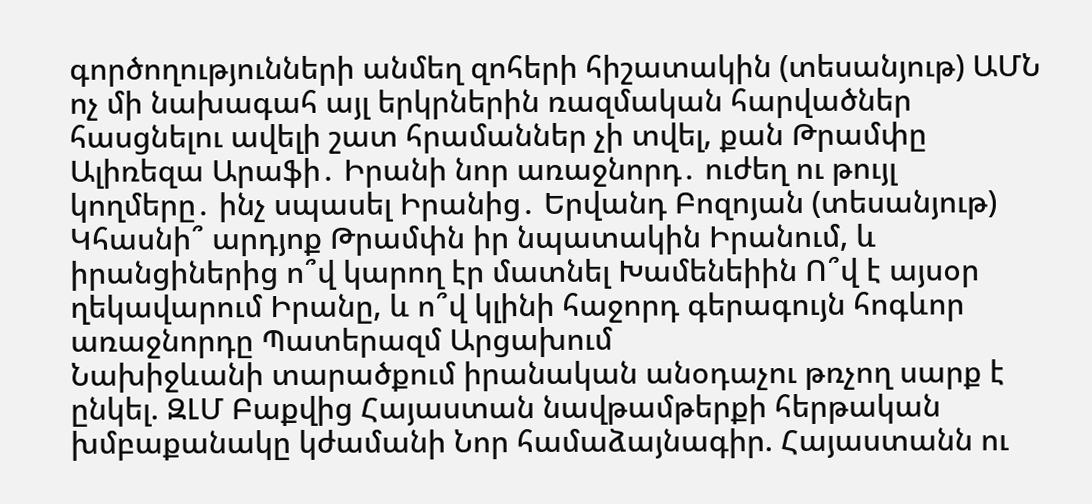գործողությունների անմեղ զոհերի հիշատակին (տեսանյութ) ԱՄՆ ոչ մի նախագահ այլ երկրներին ռազմական հարվածներ հասցնելու ավելի շատ հրամաններ չի տվել, քան Թրամփը Ալիռեզա Արաֆի․ Իրանի նոր առաջնորդ․ ուժեղ ու թույլ կողմերը․ ինչ սպասել Իրանից․ Երվանդ Բոզոյան (տեսանյութ) Կհասնի՞ արդյոք Թրամփն իր նպատակին Իրանում, և իրանցիներից ո՞վ կարող էր մատնել Խամենեիին Ո՞վ է այսօր ղեկավարում Իրանը, և ո՞վ կլինի հաջորդ գերագույն հոգևոր առաջնորդը Պատերազմ Արցախում
Նախիջևանի տարածքում իրանական անօդաչու թռչող սարք է ընկել. ԶԼՄ Բաքվից Հայաստան նավթամթերքի հերթական խմբաքանակը կժամանի Նոր համաձայնագիր. Հայաստանն ու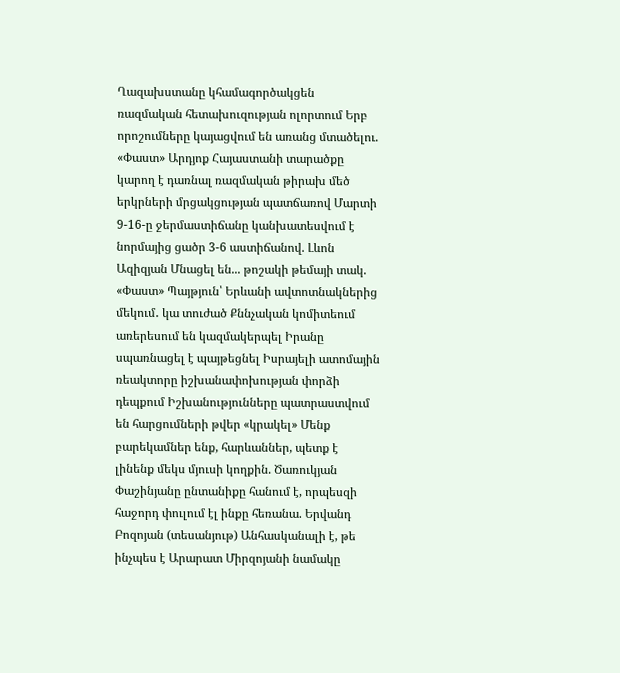Ղազախստանը կհամագործակցեն ռազմական հետախուզության ոլորտում Երբ որոշումները կայացվում են առանց մտածելու. «Փաստ» Արդյոք Հայաստանի տարածքը կարող է դառնալ ռազմական թիրախ մեծ երկրների մրցակցության պատճառով Մարտի 9-16-ը ջերմաստիճանը կանխատեսվում է նորմայից ցածր 3-6 աստիճանով. Լևոն Ազիզյան Մնացել են... թոշակի թեմայի տակ. «Փաստ» Պայթյուն՝ Երևանի ավտոտնակներից մեկում․ կա տուժած Քննչական կոմիտեում առերեսում են կազմակերպել Իրանը սպառնացել է պայթեցնել Իսրայելի ատոմային ռեակտորը իշխանափոխության փորձի դեպքում Իշխանությունները պատրաստվում են հարցումների թվեր «կրակել» Մենք բարեկամներ ենք, հարևաններ, պետք է լինենք մեկս մյուսի կողքին. Ծառուկյան Փաշինյանը ընտանիքը հանում է, որպեսզի հաջորդ փուլում էլ ինքը հեռանա. Երվանդ Բոզոյան (տեսանյութ) Անհասկանալի է, թե ինչպես է Արարատ Միրզոյանի նամակը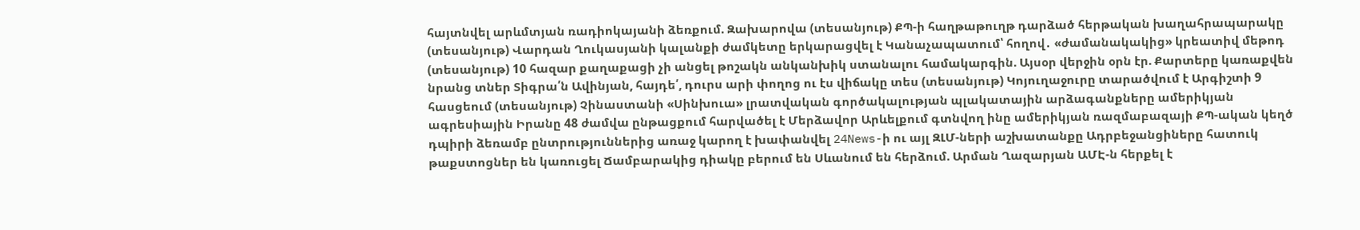հայտնվել արևմտյան ռադիոկայանի ձեռքում. Զախարովա (տեսանյութ) ՔՊ-ի հաղթաթուղթ դարձած հերթական խաղահրապարակը (տեսանյութ) Վարդան Ղուկասյանի կալանքի ժամկետը երկարացվել է Կանաչապատում՝ հողով․ «ժամանակակից» կրեատիվ մեթոդ (տեսանյութ) 10 հազար քաղաքացի չի անցել թոշակն անկանխիկ ստանալու համակարգին. Այսօր վերջին օրն էր. Քարտերը կառաքվեն նրանց տներ Տիգրա՛ն Ավինյան, հայդե՛, դուրս արի փողոց ու էս վիճակը տես (տեսանյութ) Կոյուղաջուրը տարածվում է Արգիշտի 9 հասցեում (տեսանյութ) Չինաստանի «Սինխուա» լրատվական գործակալության պլակատային արձագանքները ամերիկյան ագրեսիային Իրանը 48 ժամվա ընթացքում հարվածել է Մերձավոր Արևելքում գտնվող ինը ամերիկյան ռազմաբազայի ՔՊ-ական կեղծ դպիրի ձեռամբ ընտրություններից առաջ կարող է խափանվել 24News-ի ու այլ ԶԼՄ-ների աշխատանքը Ադրբեջանցիները հատուկ թաքստոցներ են կառուցել Ճամբարակից դիակը բերում են Սևանում են հերձում. Արման Ղազարյան ԱՄԷ-ն հերքել է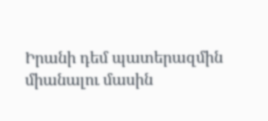Իրանի դեմ պատերազմին միանալու մասին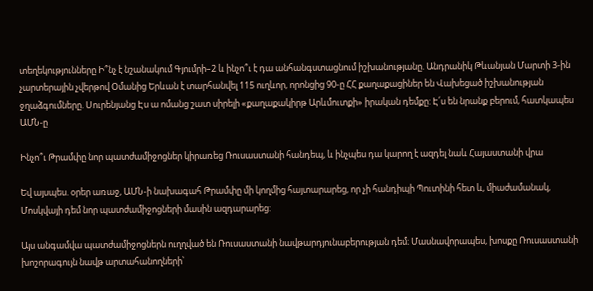տեղեկությունները Ի՞նչ է նշանակում Գյումրի–2 և ինչո՞ւ է դա անհանգստացնում իշխանությանը. Անդրանիկ Թևանյան Մարտի 3-ին չարտերային չվերթով Օմանից Երևան է տարհանվել 115 ուղևոր, որոնցից 90-ը ՀՀ քաղաքացիներ են Վախեցած իշխանության ջղաձգումները. Սուրենյանց Էս ա ոմանց շատ սիրելի «քաղաքակիրթ Արևմուտքի» իրական դեմքը: Է՛ս են նրանք բերում, հատկապես ԱՄՆ-ը

Ինչո՞ւ Թրամփը նոր պատժամիջոցներ կիրառեց Ռուսաստանի հանդեպ, և ինչպես դա կարող է ազդել նաև Հայաստանի վրա

Եվ այսպես. օրեր առաջ, ԱՄՆ-ի նախագահ Թրամփը մի կողմից հայտարարեց, որ չի հանդիպի Պուտինի հետ և, միաժամանակ, Մոսկվայի դեմ նոր պատժամիջոցների մասին ազդարարեց:

Այս անգամվա պատժամիջոցներն ուղղված են Ռուսաստանի նավթարդյունաբերության դեմ։ Մասնավորապես, խոսքը Ռուսաստանի խոշորագույն նավթ արտահանողների՝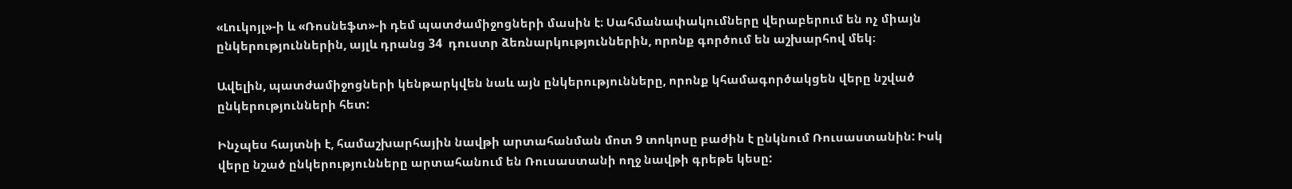«Լուկոյլ»-ի և «Ռոսնեֆտ»-ի դեմ պատժամիջոցների մասին է։ Սահմանափակումները վերաբերում են ոչ միայն ընկերություններին, այլև դրանց 34  դուստր ձեռնարկություններին, որոնք գործում են աշխարհով մեկ։

Ավելին, պատժամիջոցների կենթարկվեն նաև այն ընկերությունները, որոնք կհամագործակցեն վերը նշված ընկերությունների հետ:

Ինչպես հայտնի է, համաշխարհային նավթի արտահանման մոտ 9 տոկոսը բաժին է ընկնում Ռուսաստանին: Իսկ վերը նշած ընկերությունները արտահանում են Ռուսաստանի ողջ նավթի գրեթե կեսը: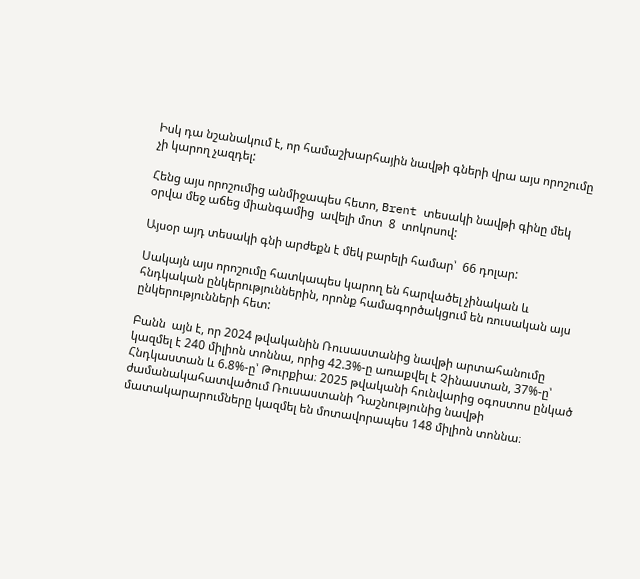Իսկ դա նշանակում է, որ համաշխարհային նավթի գների վրա այս որոշումը չի կարող չազդել:

Հենց այս որոշումից անմիջապես հետո, Brent տեսակի նավթի գինը մեկ օրվա մեջ աճեց միանգամից  ավելի մոտ  8  տոկոսով:

Այսօր այդ տեսակի գնի արժեքն է մեկ բարելի համար՝  66 դոլար:

Սակայն այս որոշումը հատկապես կարող են հարվածել չինական և հնդկական ընկերություններին, որոնք համագործակցում են ռուսական այս ընկերությունների հետ:

Բանն  այն է, որ 2024 թվականին Ռուսաստանից նավթի արտահանումը կազմել է 240 միլիոն տոննա, որից 42.3%-ը առաքվել է Չինաստան, 37%-ը՝ Հնդկաստան և 6.8%-ը՝ Թուրքիա։ 2025 թվականի հունվարից օգոստոս ընկած ժամանակահատվածում Ռուսաստանի Դաշնությունից նավթի մատակարարումները կազմել են մոտավորապես 148 միլիոն տոննա։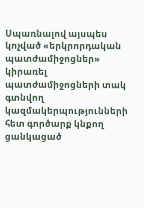Սպառնալով այսպես կոչված «երկրորդական պատժամիջոցներ» կիրառել պատժամիջոցների տակ գտնվող կազմակերպությունների հետ գործարք կնքող ցանկացած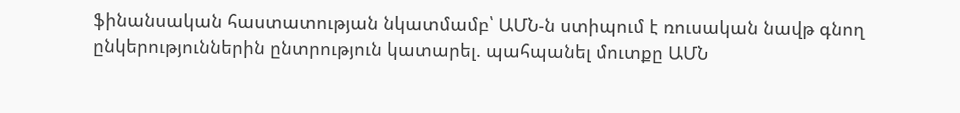ֆինանսական հաստատության նկատմամբ՝ ԱՄՆ-ն ստիպում է ռուսական նավթ գնող ընկերություններին ընտրություն կատարել. պահպանել մուտքը ԱՄՆ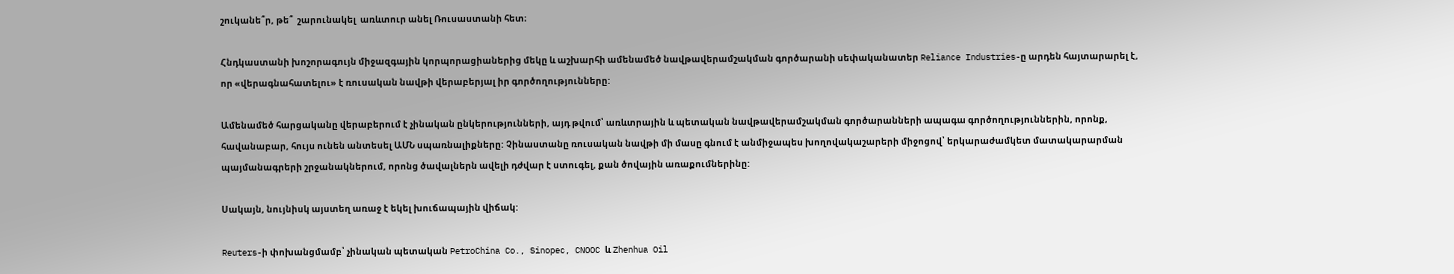շուկանե՞ր, թե՞  շարունակել  առևտուր անել Ռուսաստանի հետ։

Հնդկաստանի խոշորագույն միջազգային կորպորացիաներից մեկը և աշխարհի ամենամեծ նավթավերամշակման գործարանի սեփականատեր Reliance Industries-ը արդեն հայտարարել է, որ «վերագնահատելու» է ռուսական նավթի վերաբերյալ իր գործողությունները:

Ամենամեծ հարցականը վերաբերում է չինական ընկերությունների, այդ թվում՝ առևտրային և պետական նավթավերամշակման գործարանների ապագա գործողություններին, որոնք, հավանաբար, հույս ունեն անտեսել ԱՄՆ սպառնալիքները: Չինաստանը ռուսական նավթի մի մասը գնում է անմիջապես խողովակաշարերի միջոցով՝ երկարաժամկետ մատակարարման պայմանագրերի շրջանակներում, որոնց ծավալներն ավելի դժվար է ստուգել, քան ծովային առաքումներինը:

Սակայն, նույնիսկ այստեղ առաջ է եկել խուճապային վիճակ:

Reuters-ի փոխանցմամբ՝ չինական պետական PetroChina Co., Sinopec, CNOOC և Zhenhua Oil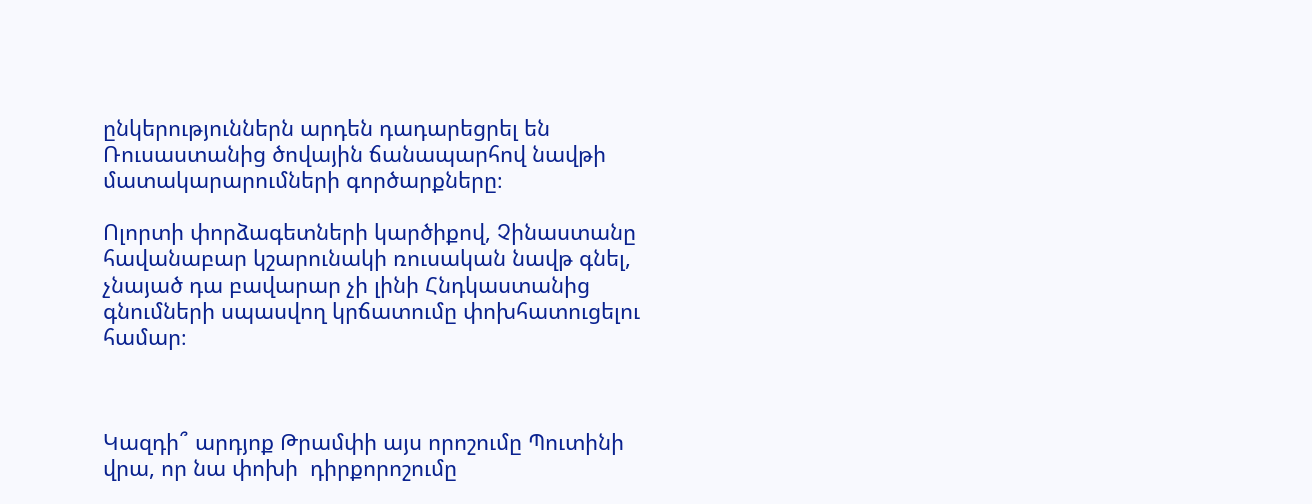ընկերություններն արդեն դադարեցրել են Ռուսաստանից ծովային ճանապարհով նավթի մատակարարումների գործարքները։

Ոլորտի փորձագետների կարծիքով, Չինաստանը հավանաբար կշարունակի ռուսական նավթ գնել, չնայած դա բավարար չի լինի Հնդկաստանից գնումների սպասվող կրճատումը փոխհատուցելու համար։



Կազդի՞ արդյոք Թրամփի այս որոշումը Պուտինի վրա, որ նա փոխի  դիրքորոշումը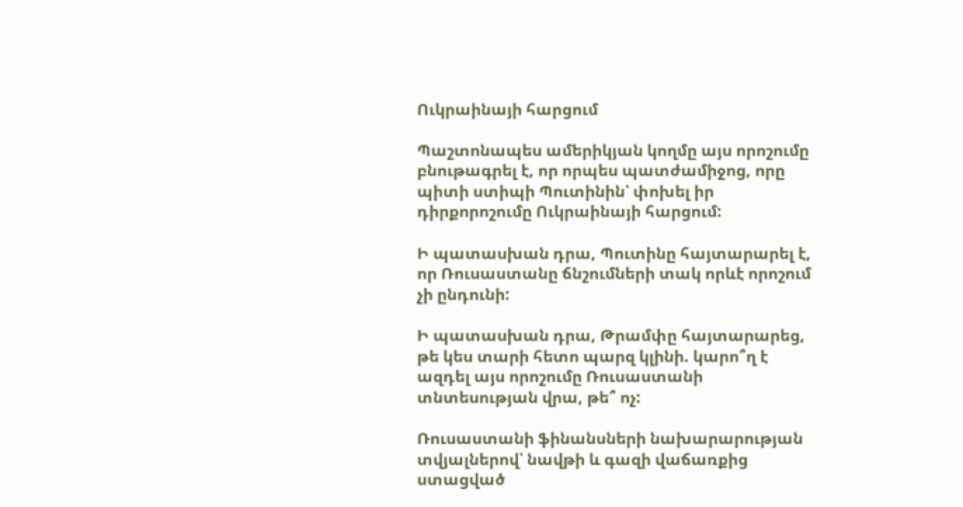Ուկրաինայի հարցում

Պաշտոնապես ամերիկյան կողմը այս որոշումը բնութագրել է, որ որպես պատժամիջոց, որը պիտի ստիպի Պուտինին՝ փոխել իր դիրքորոշումը Ուկրաինայի հարցում:

Ի պատասխան դրա, Պուտինը հայտարարել է, որ Ռուսաստանը ճնշումների տակ որևէ որոշում չի ընդունի:

Ի պատասխան դրա, Թրամփը հայտարարեց, թե կես տարի հետո պարզ կլինի. կարո՞ղ է ազդել այս որոշումը Ռուսաստանի տնտեսության վրա, թե՞ ոչ:

Ռուսաստանի ֆինանսների նախարարության տվյալներով՝ նավթի և գազի վաճառքից ստացված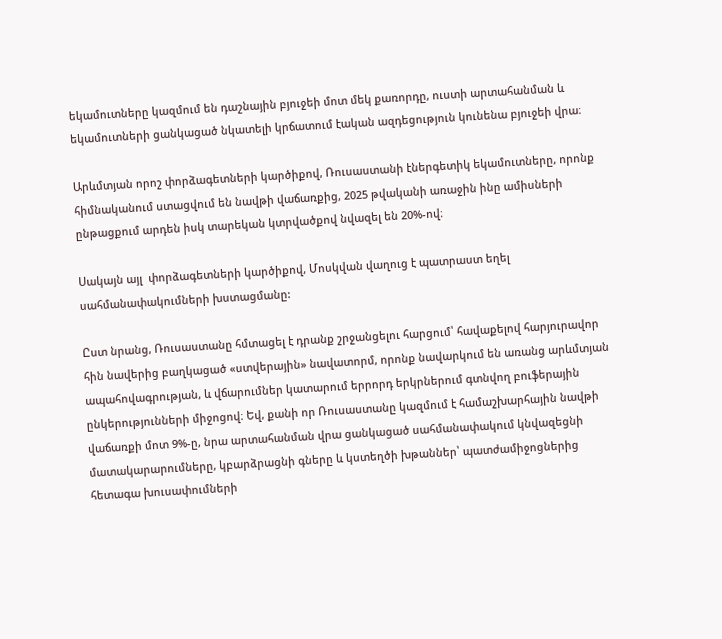եկամուտները կազմում են դաշնային բյուջեի մոտ մեկ քառորդը, ուստի արտահանման և եկամուտների ցանկացած նկատելի կրճատում էական ազդեցություն կունենա բյուջեի վրա։

Արևմտյան որոշ փորձագետների կարծիքով, Ռուսաստանի էներգետիկ եկամուտները, որոնք հիմնականում ստացվում են նավթի վաճառքից, 2025 թվականի առաջին ինը ամիսների ընթացքում արդեն իսկ տարեկան կտրվածքով նվազել են 20%-ով։

Սակայն այլ  փորձագետների կարծիքով, Մոսկվան վաղուց է պատրաստ եղել սահմանափակումների խստացմանը:

Ըստ նրանց, Ռուսաստանը հմտացել է դրանք շրջանցելու հարցում՝ հավաքելով հարյուրավոր հին նավերից բաղկացած «ստվերային» նավատորմ, որոնք նավարկում են առանց արևմտյան ապահովագրության, և վճարումներ կատարում երրորդ երկրներում գտնվող բուֆերային ընկերությունների միջոցով։ Եվ, քանի որ Ռուսաստանը կազմում է համաշխարհային նավթի վաճառքի մոտ 9%-ը, նրա արտահանման վրա ցանկացած սահմանափակում կնվազեցնի մատակարարումները, կբարձրացնի գները և կստեղծի խթաններ՝ պատժամիջոցներից հետագա խուսափումների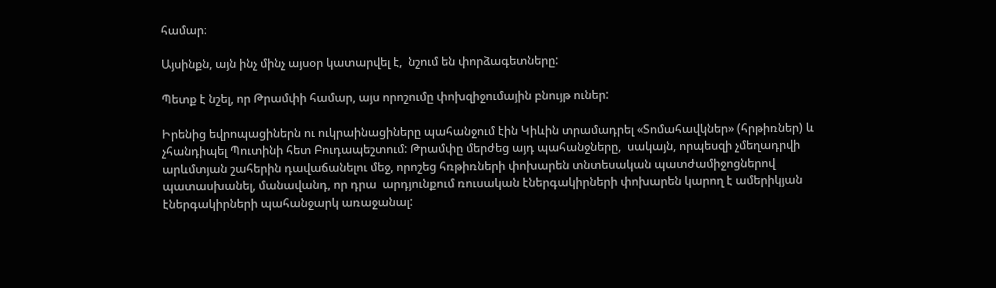համար։

Այսինքն, այն ինչ մինչ այսօր կատարվել է,  նշում են փորձագետները:

Պետք է նշել, որ Թրամփի համար, այս որոշումը փոխզիջումային բնույթ ուներ:

Իրենից եվրոպացիներն ու ուկրաինացիները պահանջում էին Կիևին տրամադրել «Տոմահավկներ» (հրթիռներ) և չհանդիպել Պուտինի հետ Բուդապեշտում: Թրամփը մերժեց այդ պահանջները,  սակայն, որպեսզի չմեղադրվի արևմտյան շահերին դավաճանելու մեջ, որոշեց հռթիռների փոխարեն տնտեսական պատժամիջոցներով պատասխանել, մանավանդ, որ դրա  արդյունքում ռուսական էներգակիրների փոխարեն կարող է ամերիկյան էներգակիրների պահանջարկ առաջանալ: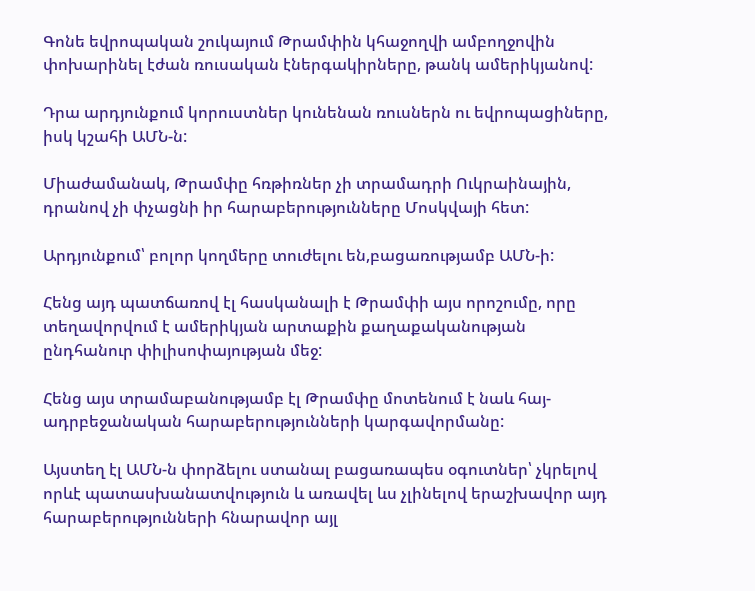Գոնե եվրոպական շուկայում Թրամփին կհաջողվի ամբողջովին փոխարինել էժան ռուսական էներգակիրները, թանկ ամերիկյանով:

Դրա արդյունքում կորուստներ կունենան ռուսներն ու եվրոպացիները, իսկ կշահի ԱՄՆ-ն:

Միաժամանակ, Թրամփը հռթիռներ չի տրամադրի Ուկրաինային, դրանով չի փչացնի իր հարաբերությունները Մոսկվայի հետ:

Արդյունքում՝ բոլոր կողմերը տուժելու են,բացառությամբ ԱՄՆ-ի:

Հենց այդ պատճառով էլ հասկանալի է Թրամփի այս որոշումը, որը տեղավորվում է ամերիկյան արտաքին քաղաքականության ընդհանուր փիլիսոփայության մեջ:

Հենց այս տրամաբանությամբ էլ Թրամփը մոտենում է նաև հայ-ադրբեջանական հարաբերությունների կարգավորմանը:

Այստեղ էլ ԱՄՆ-ն փորձելու ստանալ բացառապես օգուտներ՝ չկրելով որևէ պատասխանատվություն և առավել ևս չլինելով երաշխավոր այդ հարաբերությունների հնարավոր այլ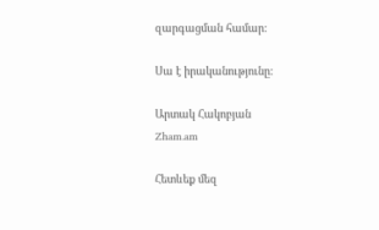զարգացման համար:

Սա է իրականությունը:

Արտակ Հակոբյան
Zham.am

Հետևեք մեզ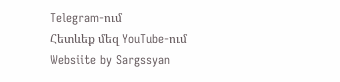Telegram-ում
Հետևեք մեզ YouTube-ում
Websiite by Sargssyan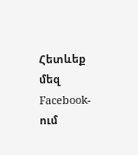Հետևեք մեզ Facebook-ում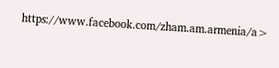https://www.facebook.com/zham.am.armenia/a>